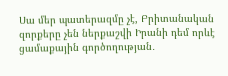Սա մեր պատերազմը չէ, Բրիտանական զորքերը չեն ներքաշվի Իրանի դեմ որևէ ցամաքային գործողության․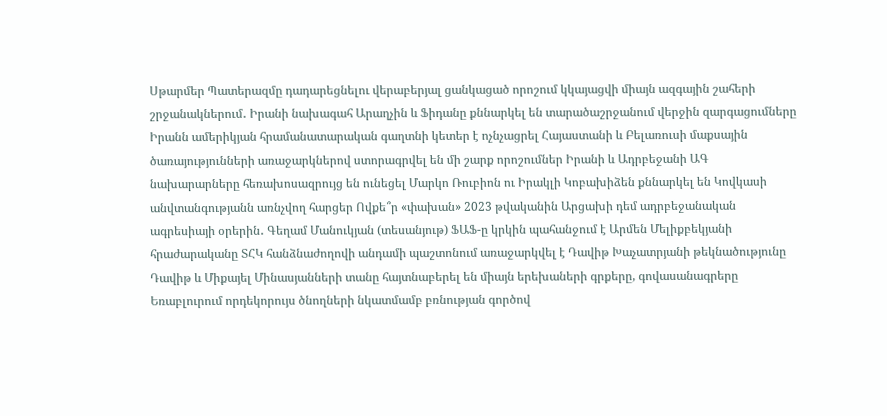Սթարմեր Պատերազմը դադարեցնելու վերաբերյալ ցանկացած որոշում կկայացվի միայն ազգային շահերի շրջանակներում․ Իրանի նախագահ Արաղչին և Ֆիդանը քննարկել են տարածաշրջանում վերջին զարգացումները Իրանն ամերիկյան հրամանատարական գաղտնի կետեր է ոչնչացրել Հայաստանի և Բելառուսի մաքսային ծառայությունների առաջարկներով ստորագրվել են մի շարք որոշումներ Իրանի և Ադրբեջանի ԱԳ նախարարները հեռախոսազրույց են ունեցել Մարկո Ռուբիոն ու Իրակլի Կոբախիձեն քննարկել են Կովկասի անվտանգությանն առնչվող հարցեր Ովքե՞ր «փախան» 2023 թվականին Արցախի դեմ ադրբեջանական ագրեսիայի օրերին․ Գեղամ Մանուկյան (տեսանյութ) ՖԱՖ-ը կրկին պահանջում է Արմեն Մելիքբեկյանի հրաժարականը ՏՀԿ հանձնաժողովի անդամի պաշտոնում առաջարկվել է Դավիթ Խաչատրյանի թեկնածությունը Դավիթ և Միքայել Մինասյանների տանը հայտնաբերել են միայն երեխաների գրքերը, գովասանագրերը Եռաբլուրում որդեկորույս ծնողների նկատմամբ բռնության գործով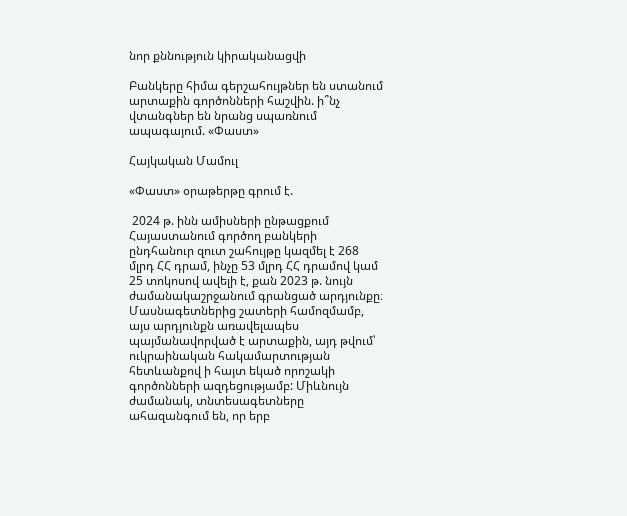նոր քննություն կիրականացվի

Բանկերը հիմա գերշահույթներ են ստանում արտաքին գործոնների հաշվին. ի՞նչ վտանգներ են նրանց սպառնում ապագայում. «Փաստ»

Հայկական Մամուլ

«Փաստ» օրաթերթը գրում է.

 2024 թ. ինն ամիսների ընթացքում Հայաստանում գործող բանկերի ընդհանուր զուտ շահույթը կազմել է 268 մլրդ ՀՀ դրամ, ինչը 53 մլրդ ՀՀ դրամով կամ 25 տոկոսով ավելի է, քան 2023 թ. նույն ժամանակաշրջանում գրանցած արդյունքը։ Մասնագետներից շատերի համոզմամբ, այս արդյունքն առավելապես պայմանավորված է արտաքին, այդ թվում՝ ուկրաինական հակամարտության հետևանքով ի հայտ եկած որոշակի գործոնների ազդեցությամբ: Միևնույն ժամանակ, տնտեսագետները ահազանգում են, որ երբ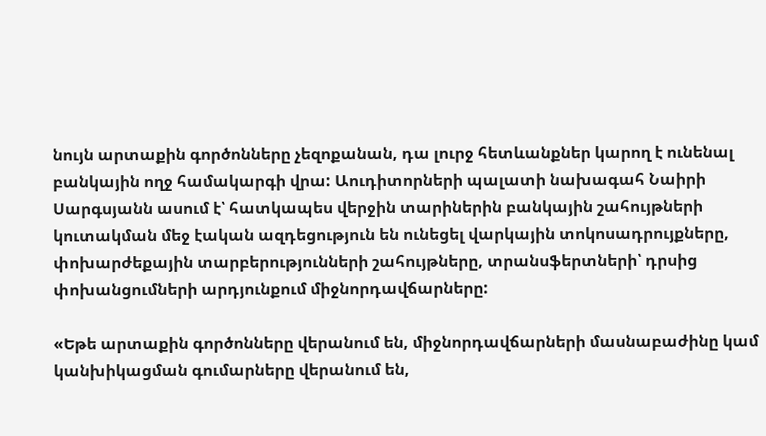նույն արտաքին գործոնները չեզոքանան, դա լուրջ հետևանքներ կարող է ունենալ բանկային ողջ համակարգի վրա: Աուդիտորների պալատի նախագահ Նաիրի Սարգսյանն ասում է՝ հատկապես վերջին տարիներին բանկային շահույթների կուտակման մեջ էական ազդեցություն են ունեցել վարկային տոկոսադրույքները, փոխարժեքային տարբերությունների շահույթները, տրանսֆերտների՝ դրսից փոխանցումների արդյունքում միջնորդավճարները:

«Եթե արտաքին գործոնները վերանում են, միջնորդավճարների մասնաբաժինը կամ կանխիկացման գումարները վերանում են,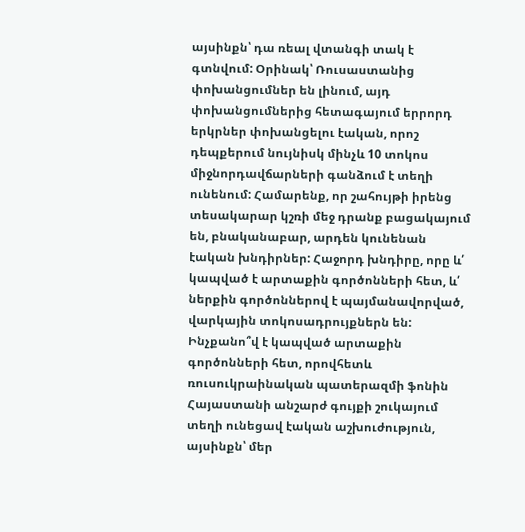այսինքն՝ դա ռեալ վտանգի տակ է գտնվում: Օրինակ՝ Ռուսաստանից փոխանցումներ են լինում, այդ փոխանցումներից հետագայում երրորդ երկրներ փոխանցելու էական, որոշ դեպքերում նույնիսկ մինչև 10 տոկոս միջնորդավճարների գանձում է տեղի ունենում: Համարենք, որ շահույթի իրենց տեսակարար կշռի մեջ դրանք բացակայում են, բնականաբար, արդեն կունենան էական խնդիրներ: Հաջորդ խնդիրը, որը և՛ կապված է արտաքին գործոնների հետ, և՛ ներքին գործոններով է պայմանավորված, վարկային տոկոսադրույքներն են: Ինչքանո՞վ է կապված արտաքին գործոնների հետ, որովհետև ռուսուկրաինական պատերազմի ֆոնին Հայաստանի անշարժ գույքի շուկայում տեղի ունեցավ էական աշխուժություն, այսինքն՝ մեր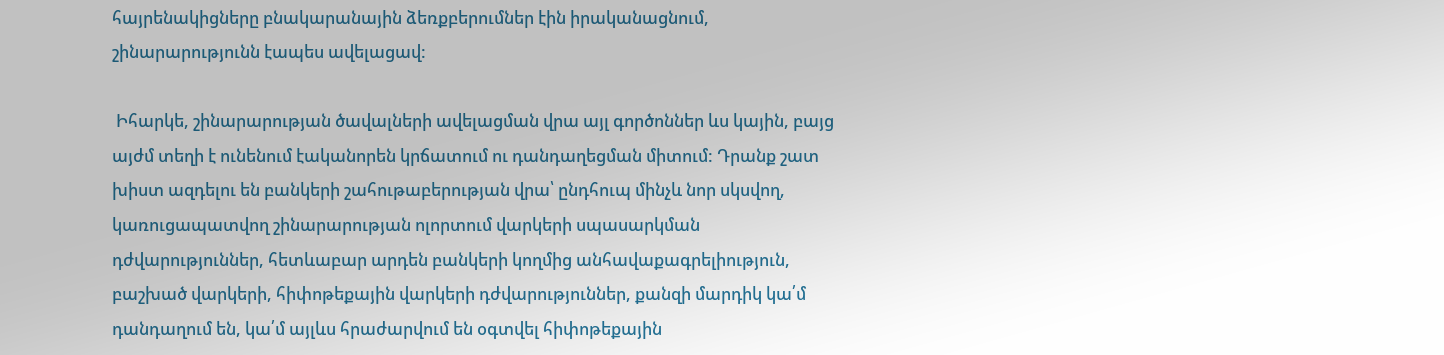հայրենակիցները բնակարանային ձեռքբերումներ էին իրականացնում, շինարարությունն էապես ավելացավ:

 Իհարկե, շինարարության ծավալների ավելացման վրա այլ գործոններ ևս կային, բայց այժմ տեղի է ունենում էականորեն կրճատում ու դանդաղեցման միտում: Դրանք շատ խիստ ազդելու են բանկերի շահութաբերության վրա՝ ընդհուպ մինչև նոր սկսվող, կառուցապատվող շինարարության ոլորտում վարկերի սպասարկման դժվարություններ, հետևաբար արդեն բանկերի կողմից անհավաքագրելիություն, բաշխած վարկերի, հիփոթեքային վարկերի դժվարություններ, քանզի մարդիկ կա՛մ դանդաղում են, կա՛մ այլևս հրաժարվում են օգտվել հիփոթեքային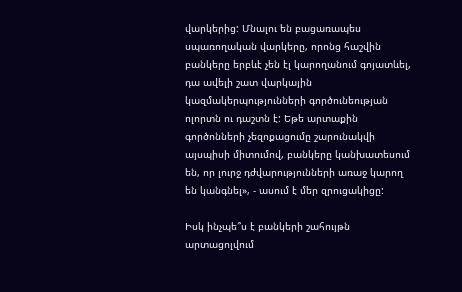վարկերից: Մնալու են բացառապես սպառողական վարկերը, որոնց հաշվին բանկերը երբևէ չեն էլ կարողանում գոյատևել, դա ավելի շատ վարկային կազմակերպությունների գործունեության ոլորտն ու դաշտն է: Եթե արտաքին գործոնների չեզոքացումը շարունակվի այսպիսի միտումով, բանկերը կանխատեսում են, որ լուրջ դժվարությունների առաջ կարող են կանգնել», - ասում է մեր զրուցակիցը:

Իսկ ինչպե՞ս է բանկերի շահույթն արտացոլվում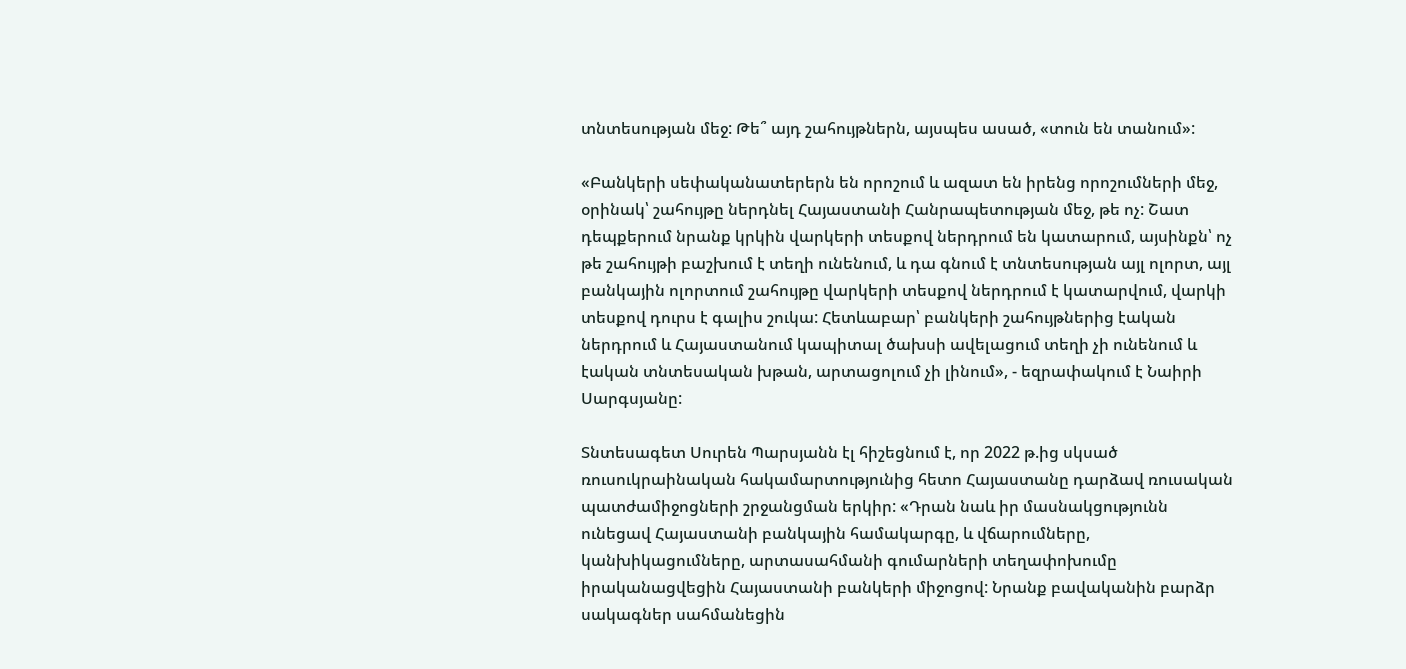տնտեսության մեջ: Թե՞ այդ շահույթներն, այսպես ասած, «տուն են տանում»:

«Բանկերի սեփականատերերն են որոշում և ազատ են իրենց որոշումների մեջ, օրինակ՝ շահույթը ներդնել Հայաստանի Հանրապետության մեջ, թե ոչ: Շատ դեպքերում նրանք կրկին վարկերի տեսքով ներդրում են կատարում, այսինքն՝ ոչ թե շահույթի բաշխում է տեղի ունենում, և դա գնում է տնտեսության այլ ոլորտ, այլ բանկային ոլորտում շահույթը վարկերի տեսքով ներդրում է կատարվում, վարկի տեսքով դուրս է գալիս շուկա: Հետևաբար՝ բանկերի շահույթներից էական ներդրում և Հայաստանում կապիտալ ծախսի ավելացում տեղի չի ունենում և էական տնտեսական խթան, արտացոլում չի լինում», - եզրափակում է Նաիրի Սարգսյանը:

Տնտեսագետ Սուրեն Պարսյանն էլ հիշեցնում է, որ 2022 թ.ից սկսած ռուսուկրաինական հակամարտությունից հետո Հայաստանը դարձավ ռուսական պատժամիջոցների շրջանցման երկիր: «Դրան նաև իր մասնակցությունն ունեցավ Հայաստանի բանկային համակարգը, և վճարումները, կանխիկացումները, արտասահմանի գումարների տեղափոխումը իրականացվեցին Հայաստանի բանկերի միջոցով: Նրանք բավականին բարձր սակագներ սահմանեցին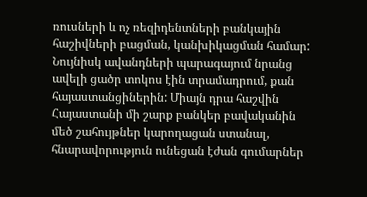ռուսների և ոչ ռեզիդենտների բանկային հաշիվների բացման, կանխիկացման համար: Նույնիսկ ավանդների պարագայում նրանց ավելի ցածր տոկոս էին տրամադրում, քան հայաստանցիներին: Միայն դրա հաշվին Հայաստանի մի շարք բանկեր բավականին մեծ շահույթներ կարողացան ստանալ, հնարավորություն ունեցան էժան գումարներ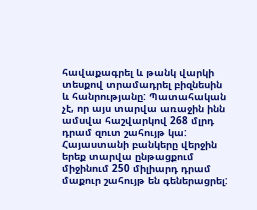հավաքագրել և թանկ վարկի տեսքով տրամադրել բիզնեսին և հանրությանը: Պատահական չէ, որ այս տարվա առաջին ինն ամսվա հաշվարկով 268 մլրդ դրամ զուտ շահույթ կա: Հայաստանի բանկերը վերջին երեք տարվա ընթացքում միջինում 250 միլիարդ դրամ մաքուր շահույթ են գեներացրել: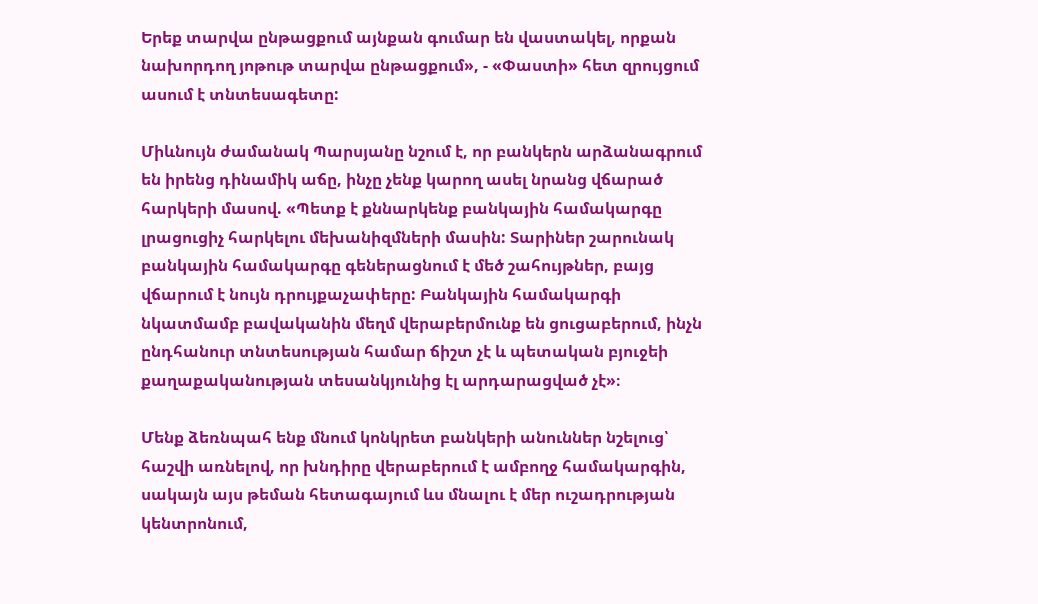Երեք տարվա ընթացքում այնքան գումար են վաստակել, որքան նախորդող յոթութ տարվա ընթացքում», - «Փաստի» հետ զրույցում ասում է տնտեսագետը:

Միևնույն ժամանակ Պարսյանը նշում է, որ բանկերն արձանագրում են իրենց դինամիկ աճը, ինչը չենք կարող ասել նրանց վճարած հարկերի մասով. «Պետք է քննարկենք բանկային համակարգը լրացուցիչ հարկելու մեխանիզմների մասին: Տարիներ շարունակ բանկային համակարգը գեներացնում է մեծ շահույթներ, բայց վճարում է նույն դրույքաչափերը: Բանկային համակարգի նկատմամբ բավականին մեղմ վերաբերմունք են ցուցաբերում, ինչն ընդհանուր տնտեսության համար ճիշտ չէ և պետական բյուջեի քաղաքականության տեսանկյունից էլ արդարացված չէ»։

Մենք ձեռնպահ ենք մնում կոնկրետ բանկերի անուններ նշելուց՝ հաշվի առնելով, որ խնդիրը վերաբերում է ամբողջ համակարգին, սակայն այս թեման հետագայում ևս մնալու է մեր ուշադրության կենտրոնում,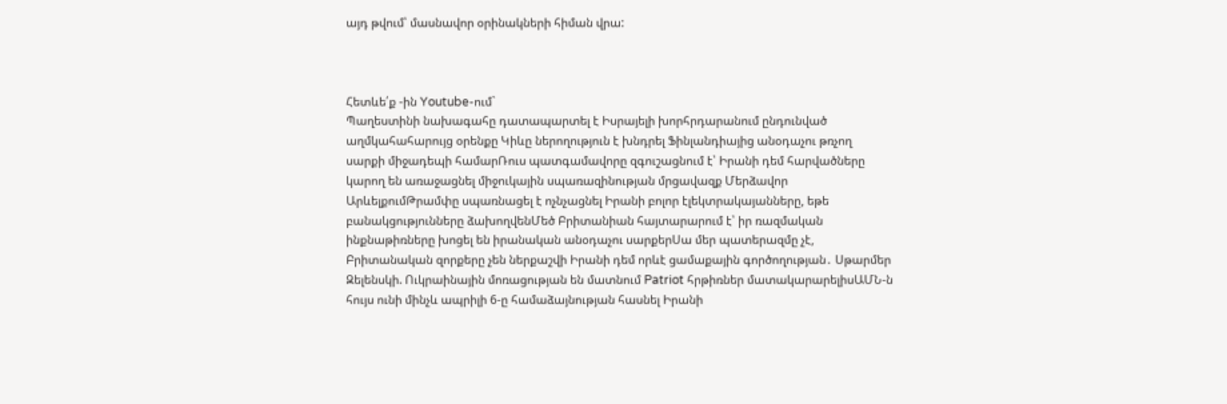այդ թվում՝ մասնավոր օրինակների հիման վրա:



Հետևե՛ք -ին Youtube-ում`
Պաղեստինի նախագահը դատապարտել է Իսրայելի խորհրդարանում ընդունված աղմկահահարույց օրենքը Կիևը ներողություն է խնդրել Ֆինլանդիայից անօդաչու թռչող սարքի միջադեպի համարՌուս պատգամավորը զգուշացնում է՝ Իրանի դեմ հարվածները կարող են առաջացնել միջուկային սպառազինության մրցավազք Մերձավոր ԱրևելքումԹրամփը սպառնացել է ոչնչացնել Իրանի բոլոր էլեկտրակայանները, եթե բանակցությունները ձախողվենՄեծ Բրիտանիան հայտարարում է՝ իր ռազմական ինքնաթիռները խոցել են իրանական անօդաչու սարքերՍա մեր պատերազմը չէ, Բրիտանական զորքերը չեն ներքաշվի Իրանի դեմ որևէ ցամաքային գործողության․ Սթարմեր Զելենսկի. Ուկրաինային մոռացության են մատնում Patriot հրթիռներ մատակարարելիսԱՄՆ-ն հույս ունի մինչև ապրիլի 6-ը համաձայնության հասնել Իրանի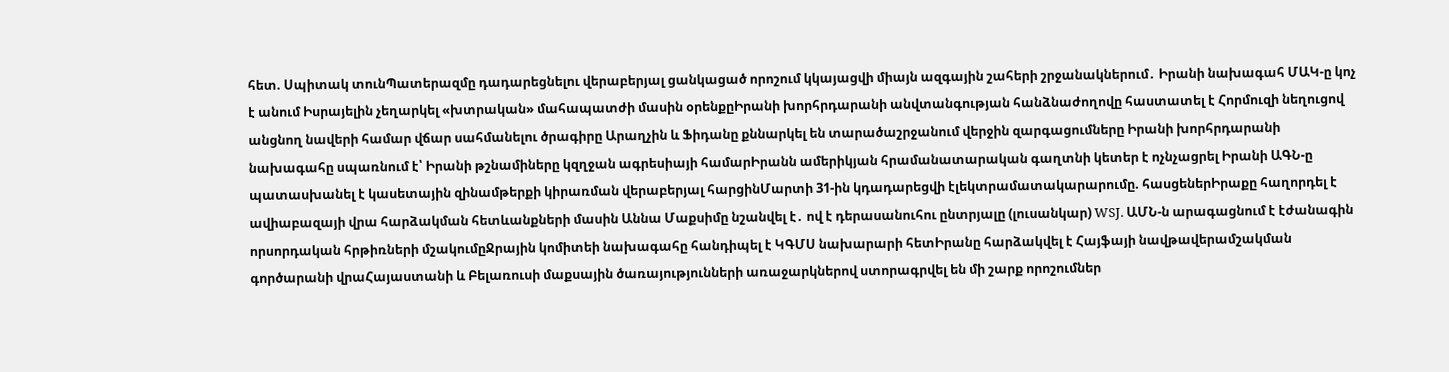հետ. Սպիտակ տունՊատերազմը դադարեցնելու վերաբերյալ ցանկացած որոշում կկայացվի միայն ազգային շահերի շրջանակներում․ Իրանի նախագահ ՄԱԿ-ը կոչ է անում Իսրայելին չեղարկել «խտրական» մահապատժի մասին օրենքըԻրանի խորհրդարանի անվտանգության հանձնաժողովը հաստատել է Հորմուզի նեղուցով անցնող նավերի համար վճար սահմանելու ծրագիրը Արաղչին և Ֆիդանը քննարկել են տարածաշրջանում վերջին զարգացումները Իրանի խորհրդարանի նախագահը սպառնում է՝ Իրանի թշնամիները կզղջան ագրեսիայի համարԻրանն ամերիկյան հրամանատարական գաղտնի կետեր է ոչնչացրել Իրանի ԱԳՆ-ը պատասխանել է կասետային զինամթերքի կիրառման վերաբերյալ հարցինՄարտի 31-ին կդադարեցվի էլեկտրամատակարարումը. հասցեներԻրաքը հաղորդել է ավիաբազայի վրա հարձակման հետևանքների մասին Աննա Մաքսիմը նշանվել է․ ով է դերասանուհու ընտրյալը (լուսանկար) WSJ. ԱՄՆ-ն արագացնում է էժանագին որսորդական հրթիռների մշակումըՋրային կոմիտեի նախագահը հանդիպել է ԿԳՄՍ նախարարի հետԻրանը հարձակվել է Հայֆայի նավթավերամշակման գործարանի վրաՀայաստանի և Բելառուսի մաքսային ծառայությունների առաջարկներով ստորագրվել են մի շարք որոշումներ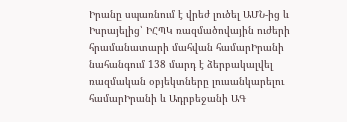Իրանը սպառնում է վրեժ լուծել ԱՄՆ-ից և Իսրայելից՝ ԻՀՊԿ ռազմածովային ուժերի հրամանատարի մահվան համարԻրանի նահանգում 138 մարդ է ձերբակալվել ռազմական օբյեկտները լուսանկարելու համարԻրանի և Ադրբեջանի ԱԳ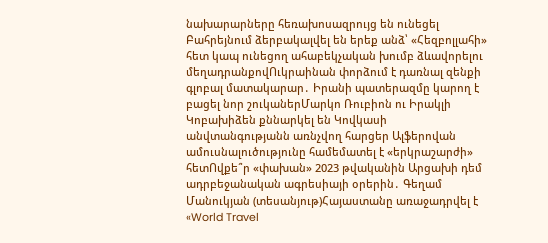նախարարները հեռախոսազրույց են ունեցել Բահրեյնում ձերբակալվել են երեք անձ՝ «Հեզբոլլահի» հետ կապ ունեցող ահաբեկչական խումբ ձևավորելու մեղադրանքովՈւկրաինան փորձում է դառնալ զենքի գլոբալ մատակարար․ Իրանի պատերազմը կարող է բացել նոր շուկաներՄարկո Ռուբիոն ու Իրակլի Կոբախիձեն քննարկել են Կովկասի անվտանգությանն առնչվող հարցեր Ալֆերովան ամուսնալուծությունը համեմատել է «երկրաշարժի» հետՈվքե՞ր «փախան» 2023 թվականին Արցախի դեմ ադրբեջանական ագրեսիայի օրերին․ Գեղամ Մանուկյան (տեսանյութ)Հայաստանը առաջադրվել է «World Travel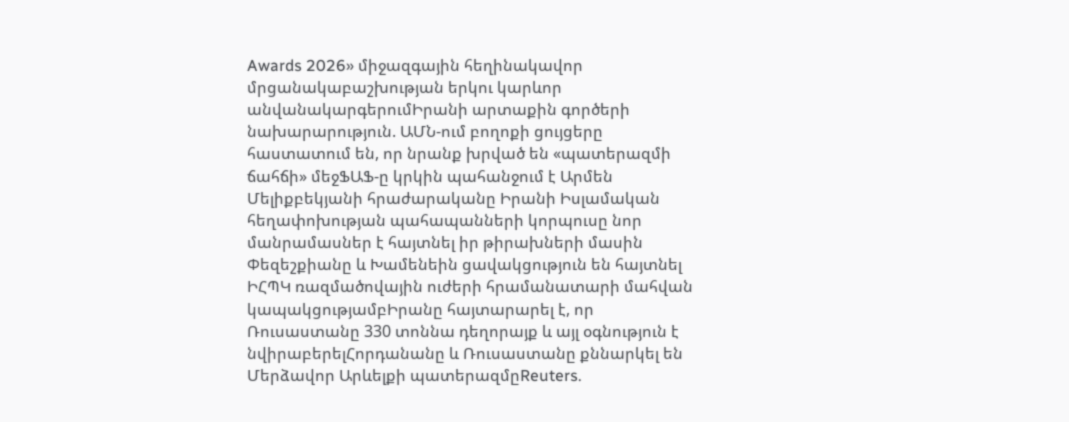Awards 2026» միջազգային հեղինակավոր մրցանակաբաշխության երկու կարևոր անվանակարգերումԻրանի արտաքին գործերի նախարարություն. ԱՄՆ-ում բողոքի ցույցերը հաստատում են, որ նրանք խրված են «պատերազմի ճահճի» մեջՖԱՖ-ը կրկին պահանջում է Արմեն Մելիքբեկյանի հրաժարականը Իրանի Իսլամական հեղափոխության պահապանների կորպուսը նոր մանրամասներ է հայտնել իր թիրախների մասին Փեզեշքիանը և Խամենեին ցավակցություն են հայտնել ԻՀՊԿ ռազմածովային ուժերի հրամանատարի մահվան կապակցությամբԻրանը հայտարարել է, որ Ռուսաստանը 330 տոննա դեղորայք և այլ օգնություն է նվիրաբերելՀորդանանը և Ռուսաստանը քննարկել են Մերձավոր Արևելքի պատերազմըReuters.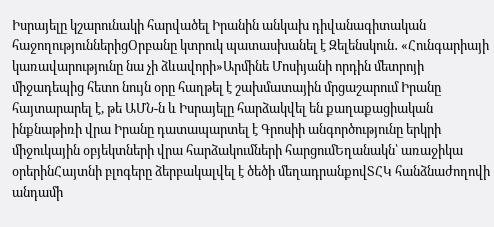Իսրայելը կշարունակի հարվածել Իրանին անկախ դիվանագիտական հաջողություններիցՕրբանը կտրուկ պատասխանել է Զելենսկուն․ «Հունգարիայի կառավարությունը նա չի ձևավորի»Արմինե Մոսիյանի որդին մետրոյի միջադեպից հետո նույն օրը հաղթել է շախմատային մրցաշարում Իրանը հայտարարել է, թե ԱՄՆ-ն և Իսրայելը հարձակվել են քաղաքացիական ինքնաթիռի վրա Իրանը դատապարտել է Գրոսիի անգործությունը երկրի միջուկային օբյեկտների վրա հարձակումների հարցումԵղանակն՝ առաջիկա օրերինՀայտնի բլոգերը ձերբակալվել է ծեծի մեղադրանքովՏՀԿ հանձնաժողովի անդամի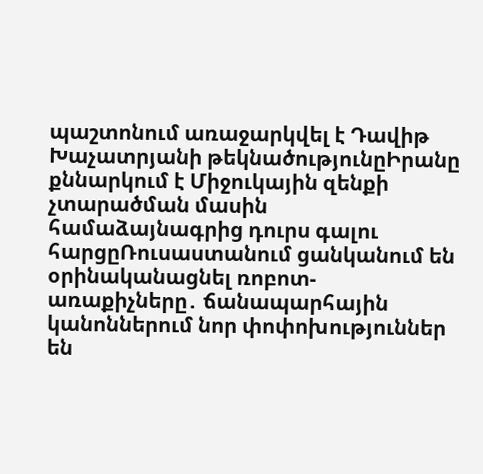պաշտոնում առաջարկվել է Դավիթ Խաչատրյանի թեկնածությունըԻրանը քննարկում է Միջուկային զենքի չտարածման մասին համաձայնագրից դուրս գալու հարցըՌուսաստանում ցանկանում են օրինականացնել ռոբոտ-առաքիչները․ ճանապարհային կանոններում նոր փոփոխություններ են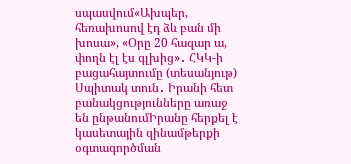սպասվում«Ախպեր, հեռախոսով էդ ձև բան մի խոսա», «Օրը 20 հազար ա, փողն էլ էս գլխից»․ ՀԿԿ-ի բացահայտումը (տեսանյութ) Սպիտակ տուն․ Իրանի հետ բանակցությունները առաջ են ընթանումԻրանը հերքել է կասետային զինամթերքի օգտագործման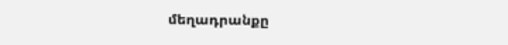մեղադրանքը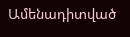Ամենադիտված